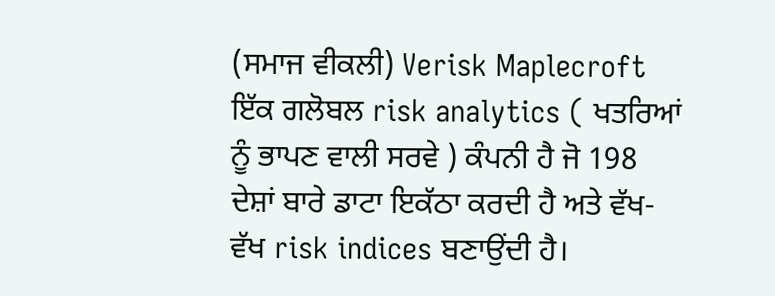(ਸਮਾਜ ਵੀਕਲੀ) Verisk Maplecroft ਇੱਕ ਗਲੋਬਲ risk analytics ( ਖਤਰਿਆਂ ਨੂੰ ਭਾਪਣ ਵਾਲੀ ਸਰਵੇ ) ਕੰਪਨੀ ਹੈ ਜੋ 198 ਦੇਸ਼ਾਂ ਬਾਰੇ ਡਾਟਾ ਇਕੱਠਾ ਕਰਦੀ ਹੈ ਅਤੇ ਵੱਖ-ਵੱਖ risk indices ਬਣਾਉਂਦੀ ਹੈ।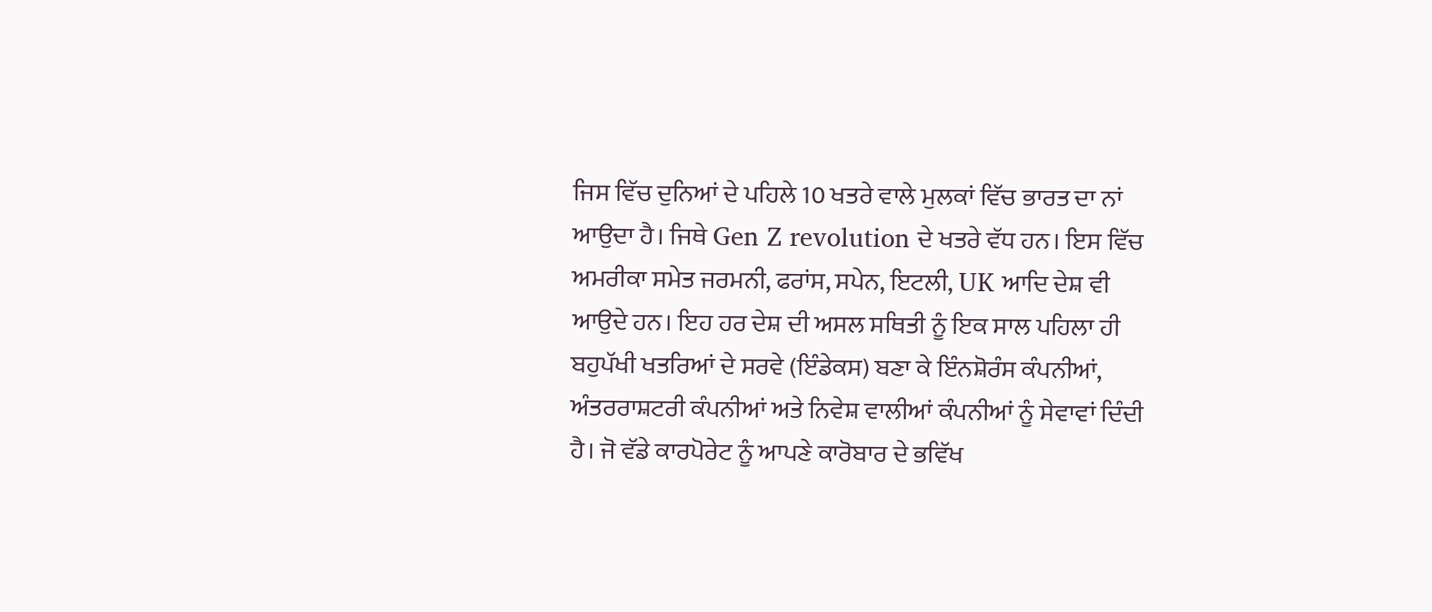ਜਿਸ ਵਿੱਚ ਦੁਨਿਆਂ ਦੇ ਪਹਿਲੇ 10 ਖਤਰੇ ਵਾਲੇ ਮੁਲਕਾਂ ਵਿੱਚ ਭਾਰਤ ਦਾ ਨਾਂ ਆਉਦਾ ਹੈ। ਜਿਥੇ Gen Z revolution ਦੇ ਖਤਰੇ ਵੱਧ ਹਨ। ਇਸ ਵਿੱਚ ਅਮਰੀਕਾ ਸਮੇਤ ਜਰਮਨੀ, ਫਰਾਂਸ, ਸਪੇਨ, ਇਟਲੀ, UK ਆਦਿ ਦੇਸ਼ ਵੀ ਆਉਦੇ ਹਨ। ਇਹ ਹਰ ਦੇਸ਼ ਦੀ ਅਸਲ ਸਥਿਤੀ ਨੂੰ ਇਕ ਸਾਲ ਪਹਿਲਾ ਹੀ ਬਹੁਪੱਖੀ ਖਤਰਿਆਂ ਦੇ ਸਰਵੇ (ਇੰਡੇਕਸ) ਬਣਾ ਕੇ ਇੰਨਸ਼ੋਰੰਸ ਕੰਪਨੀਆਂ, ਅੰਤਰਰਾਸ਼ਟਰੀ ਕੰਪਨੀਆਂ ਅਤੇ ਨਿਵੇਸ਼ ਵਾਲੀਆਂ ਕੰਪਨੀਆਂ ਨੂੰ ਸੇਵਾਵਾਂ ਦਿੰਦੀ ਹੈ। ਜੋ ਵੱਡੇ ਕਾਰਪੋਰੇਟ ਨੂੰ ਆਪਣੇ ਕਾਰੋਬਾਰ ਦੇ ਭਵਿੱਖ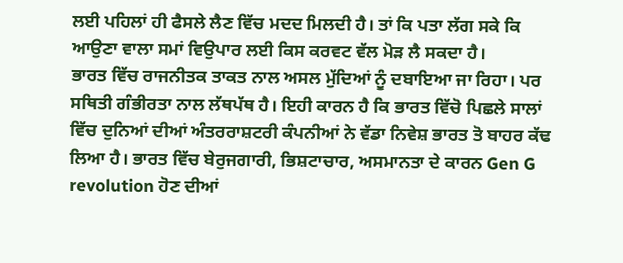ਲਈ ਪਹਿਲਾਂ ਹੀ ਫੈਸਲੇ ਲੈਣ ਵਿੱਚ ਮਦਦ ਮਿਲਦੀ ਹੈ। ਤਾਂ ਕਿ ਪਤਾ ਲੱਗ ਸਕੇ ਕਿ ਆਉਣਾ ਵਾਲਾ ਸਮਾਂ ਵਿਉਪਾਰ ਲਈ ਕਿਸ ਕਰਵਟ ਵੱਲ ਮੋੜ ਲੈ ਸਕਦਾ ਹੈ।
ਭਾਰਤ ਵਿੱਚ ਰਾਜਨੀਤਕ ਤਾਕਤ ਨਾਲ ਅਸਲ ਮੁੱਦਿਆਂ ਨੂੰ ਦਬਾਇਆ ਜਾ ਰਿਹਾ। ਪਰ ਸਥਿਤੀ ਗੰਭੀਰਤਾ ਨਾਲ ਲੱਥਪੱਥ ਹੈ। ਇਹੀ ਕਾਰਨ ਹੈ ਕਿ ਭਾਰਤ ਵਿੱਚੋ ਪਿਛਲੇ ਸਾਲਾਂ ਵਿੱਚ ਦੁਨਿਆਂ ਦੀਆਂ ਅੰਤਰਰਾਸ਼ਟਰੀ ਕੰਪਨੀਆਂ ਨੇ ਵੱਡਾ ਨਿਵੇਸ਼ ਭਾਰਤ ਤੋ ਬਾਹਰ ਕੱਢ ਲਿਆ ਹੈ। ਭਾਰਤ ਵਿੱਚ ਬੇਰੁਜਗਾਰੀ, ਭਿਸ਼ਟਾਚਾਰ, ਅਸਮਾਨਤਾ ਦੇ ਕਾਰਨ Gen G revolution ਹੋਣ ਦੀਆਂ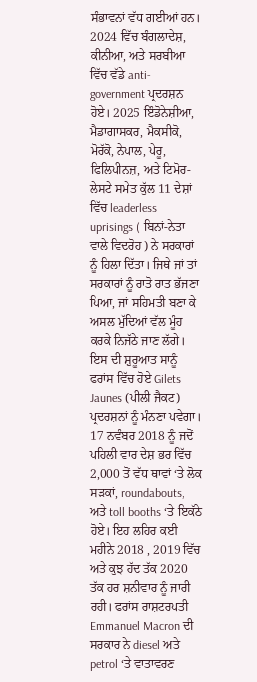ਸੰਭਾਵਨਾਂ ਵੱਧ ਗਈਆਂ ਹਨ। 2024 ਵਿੱਚ ਬੰਗਲਾਦੇਸ਼, ਕੀਨੀਆ, ਅਤੇ ਸਰਬੀਆ ਵਿੱਚ ਵੱਡੇ anti-government ਪ੍ਰਦਰਸ਼ਨ ਹੋਏ। 2025 ਇੰਡੋਨੇਸ਼ੀਆ, ਮੈਡਾਗਾਸਕਰ, ਮੈਕਸੀਕੋ, ਮੋਰੱਕੋ, ਨੇਪਾਲ, ਪੇਰੂ, ਫਿਲਿਪੀਨਜ਼, ਅਤੇ ਟਿਮੋਰ-ਲੇਸਟੇ ਸਮੇਤ ਕੁੱਲ 11 ਦੇਸ਼ਾਂ ਵਿੱਚ leaderless uprisings ( ਬਿਨਾਂ-ਨੇਤਾ ਵਾਲੇ ਵਿਦਰੋਹ ) ਨੇ ਸਰਕਾਰਾਂ ਨੂੰ ਹਿਲਾ ਦਿੱਤਾ। ਜਿਥੇ ਜਾਂ ਤਾਂ ਸਰਕਾਰਾਂ ਨੂੰ ਰਾਤੋ ਰਾਤ ਭੱਜਣਾ ਪਿਆ, ਜਾਂ ਸਹਿਮਤੀ ਬਣਾ ਕੇ ਅਸਲ ਮੁੱਦਿਆਂ ਵੱਲ ਮੂੰਹ ਕਰਕੇ ਨਿਜੱਠੇ ਜਾਣ ਲੱਗੇ।
ਇਸ ਦੀ ਸ਼ੁਰੂਆਤ ਸਾਨੂੰ ਫਰਾਂਸ ਵਿੱਚ ਹੋਏ Gilets Jaunes (ਪੀਲੀ ਜੈਕਟ) ਪ੍ਰਦਰਸ਼ਨਾਂ ਨੂੰ ਮੰਨਣਾ ਪਵੇਗਾ। 17 ਨਵੰਬਰ 2018 ਨੂੰ ਜਦੋਂ ਪਹਿਲੀ ਵਾਰ ਦੇਸ਼ ਭਰ ਵਿੱਚ 2,000 ਤੋਂ ਵੱਧ ਥਾਵਾਂ ‘ਤੇ ਲੋਕ ਸੜਕਾਂ, roundabouts, ਅਤੇ toll booths ‘ਤੇ ਇਕੱਠੇ ਹੋਏ। ਇਹ ਲਹਿਰ ਕਈ ਮਹੀਨੇ 2018 , 2019 ਵਿੱਚ ਅਤੇ ਕੁਝ ਹੱਦ ਤੱਕ 2020 ਤੱਕ ਹਰ ਸ਼ਨੀਵਾਰ ਨੂੰ ਜਾਰੀ ਰਹੀ। ਫਰਾਂਸ ਰਾਸ਼ਟਰਪਤੀ Emmanuel Macron ਦੀ ਸਰਕਾਰ ਨੇ diesel ਅਤੇ petrol ‘ਤੇ ਵਾਤਾਵਰਣ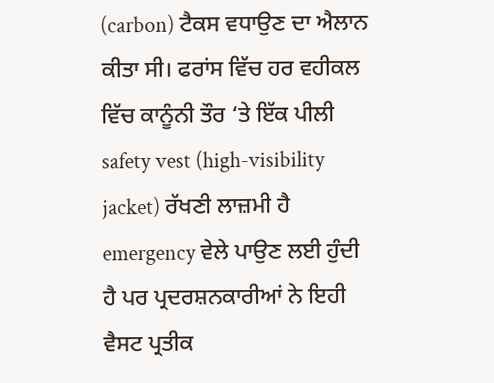(carbon) ਟੈਕਸ ਵਧਾਉਣ ਦਾ ਐਲਾਨ ਕੀਤਾ ਸੀ। ਫਰਾਂਸ ਵਿੱਚ ਹਰ ਵਹੀਕਲ ਵਿੱਚ ਕਾਨੂੰਨੀ ਤੌਰ ‘ਤੇ ਇੱਕ ਪੀਲੀ safety vest (high-visibility jacket) ਰੱਖਣੀ ਲਾਜ਼ਮੀ ਹੈ emergency ਵੇਲੇ ਪਾਉਣ ਲਈ ਹੁੰਦੀ ਹੈ ਪਰ ਪ੍ਰਦਰਸ਼ਨਕਾਰੀਆਂ ਨੇ ਇਹੀ ਵੈਸਟ ਪ੍ਰਤੀਕ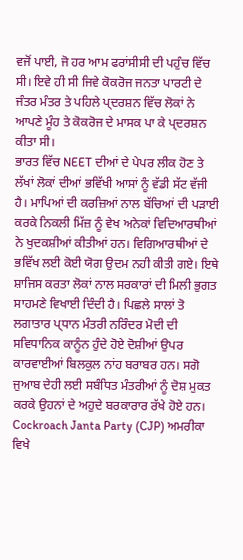ਵਜੋਂ ਪਾਈ, ਜੋ ਹਰ ਆਮ ਫਰਾਂਸੀਸੀ ਦੀ ਪਹੁੰਚ ਵਿੱਚ ਸੀ। ਇਵੇ ਹੀ ਸੀ ਜਿਵੇ ਕੋਕਰੋਜ ਜਨਤਾ ਪਾਰਟੀ ਦੇ ਜੰਤਰ ਮੰਤਰ ਤੇ ਪਹਿਲੇ ਪ੍ਦਰਸ਼ਨ ਵਿੱਚ ਲੋਕਾਂ ਨੇ ਆਪਣੇ ਮੂੰਹ ਤੇ ਕੋਕਰੋਜ ਦੇ ਮਾਸਕ ਪਾ ਕੇ ਪ੍ਦਰਸ਼ਨ ਕੀਤਾ ਸੀ।
ਭਾਰਤ ਵਿੱਚ NEET ਦੀਆਂ ਦੇ ਪੇਪਰ ਲੀਕ ਹੋਣ ਤੇ ਲੱਖਾਂ ਲੋਕਾਂ ਦੀਆਂ ਭਵਿੱਖੀ ਆਸਾਂ ਨੂੰ ਵੱਡੀ ਸੱਟ ਵੱਜੀ ਹੈ। ਮਾਪਿਆਂ ਦੀ ਕਰਜ਼ਿਆਂ ਨਾਲ ਬੱਚਿਆਂ ਦੀ ਪੜਾਈ ਕਰਕੇ ਨਿਕਲੀ ਮਿੱਜ਼ ਨੂੰ ਵੇਖ ਅਨੇਕਾਂ ਵਿਦਿਆਰਥੀਆਂ ਨੇ ਖੁਦਕਸ਼ੀਆਂ ਕੀਤੀਆਂ ਹਨ। ਵਿਗਿਆਰਥੀਆਂ ਦੇ ਭਵਿੱਖ ਲਈ ਕੋਈ ਯੋਗ ਉਦਮ ਨਹੀ ਕੀਤੀ ਗਏ। ਇਥੇ ਸ਼ਾਜਿਸ ਕਰਤਾ ਲੋਕਾਂ ਨਾਲ ਸਰਕਾਰਾਂ ਦੀ ਮਿਲੀ ਭੁਗਤ ਸਾਹਮਣੇ ਵਿਖਾਈ ਦਿੰਦੀ ਹੈ। ਪਿਛਲੇ ਸਾਲਾਂ ਤੋ ਲਗਾਤਾਰ ਪ੍ਧਾਨ ਮੰਤਰੀ ਨਰਿੰਦਰ ਮੋਦੀ ਦੀ ਸਵਿਧਾਨਿਕ ਕਾਨੂੰਨ ਹੁੰਦੇ ਹੋਏ ਦੋਸ਼ੀਆਂ ਉਪਰ ਕਾਰਵਾਈਆਂ ਬਿਲਕੁਲ ਨਾਂਹ ਬਰਾਬਰ ਹਨ। ਸਗੋ ਜੁਆਬ ਦੇਹੀ ਲਈ ਸਬੰਧਿਤ ਮੰਤਰੀਆਂ ਨੂੰ ਦੋਸ਼ ਮੁਕਤ ਕਰਕੇ ਉਹਨਾਂ ਦੇ ਅਹੁਦੇ ਬਰਕਾਰਾਰ ਰੱਖੇ ਹੋਏ ਹਨ।
Cockroach Janta Party (CJP) ਅਮਰੀਕਾ ਵਿਖੇ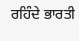ਰਹਿੰਦੇ ਭਾਰਤੀ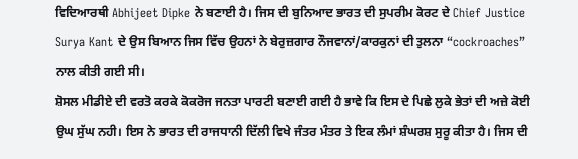ਵਿਦਿਆਰਥੀ Abhijeet Dipke ਨੇ ਬਣਾਈ ਹੈ। ਜਿਸ ਦੀ ਬੁਨਿਆਦ ਭਾਰਤ ਦੀ ਸੁਪਰੀਮ ਕੋਰਟ ਦੇ Chief Justice Surya Kant ਦੇ ਉਸ ਬਿਆਨ ਜਿਸ ਵਿੱਚ ਉਹਨਾਂ ਨੇ ਬੇਰੁਜ਼ਗਾਰ ਨੌਜਵਾਨਾਂ/ਕਾਰਕੁਨਾਂ ਦੀ ਤੁਲਨਾ “cockroaches” ਨਾਲ ਕੀਤੀ ਗਈ ਸੀ।
ਸ਼ੋਸਲ ਮੀਡੀਏ ਦੀ ਵਰਤੋ ਕਰਕੇ ਕੋਕਰੋਜ ਜਨਤਾ ਪਾਰਟੀ ਬਣਾਈ ਗਈ ਹੈ ਭਾਵੇ ਕਿ ਇਸ ਦੇ ਪਿਛੇ ਲੁਕੇ ਭੇਤਾਂ ਦੀ ਅਜ਼ੇ ਕੋਈ ਉਘ ਸੁੱਘ ਨਹੀ। ਇਸ ਨੇ ਭਾਰਤ ਦੀ ਰਾਜਧਾਨੀ ਦਿੱਲੀ ਵਿਖੇ ਜੰਤਰ ਮੰਤਰ ਤੇ ਇਕ ਲੰਮਾਂ ਸ਼ੰਘਰਸ਼ ਸੁਰੂ ਕੀਤਾ ਹੈ। ਜਿਸ ਦੀ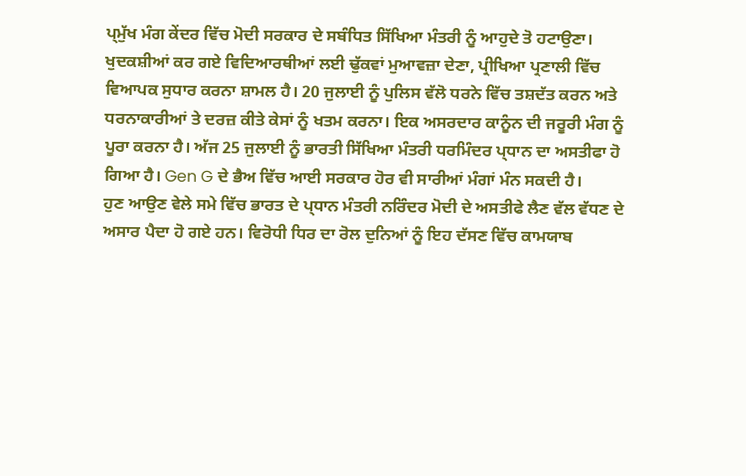ਪ੍ਮੁੱਖ ਮੰਗ ਕੇਂਦਰ ਵਿੱਚ ਮੋਦੀ ਸਰਕਾਰ ਦੇ ਸਬੰਧਿਤ ਸਿੱਖਿਆ ਮੰਤਰੀ ਨੂੰ ਆਹੁਦੇ ਤੋ ਹਟਾਉਣਾ। ਖੁਦਕਸ਼ੀਆਂ ਕਰ ਗਏ ਵਿਦਿਆਰਥੀਆਂ ਲਈ ਢੁੱਕਵਾਂ ਮੁਆਵਜ਼ਾ ਦੇਣਾ, ਪ੍ਰੀਖਿਆ ਪ੍ਰਣਾਲੀ ਵਿੱਚ ਵਿਆਪਕ ਸੁਧਾਰ ਕਰਨਾ ਸ਼ਾਮਲ ਹੈ। 20 ਜੁਲਾਈ ਨੂੰ ਪੁਲਿਸ ਵੱਲੋ ਧਰਨੇ ਵਿੱਚ ਤਸ਼ਦੱਤ ਕਰਨ ਅਤੇ ਧਰਨਾਕਾਰੀਆਂ ਤੇ ਦਰਜ਼ ਕੀਤੇ ਕੇਸਾਂ ਨੂੰ ਖਤਮ ਕਰਨਾ। ਇਕ ਅਸਰਦਾਰ ਕਾਨੂੰਨ ਦੀ ਜਰੂਰੀ ਮੰਗ ਨੂੰ ਪੂਰਾ ਕਰਨਾ ਹੈ। ਅੱਜ 25 ਜੁਲਾਈ ਨੂੰ ਭਾਰਤੀ ਸਿੱਖਿਆ ਮੰਤਰੀ ਧਰਮਿੰਦਰ ਪ੍ਧਾਨ ਦਾ ਅਸਤੀਫਾ ਹੋ ਗਿਆ ਹੈ। Gen G ਦੇ ਭੈਅ ਵਿੱਚ ਆਈ ਸਰਕਾਰ ਹੋਰ ਵੀ ਸਾਰੀਆਂ ਮੰਗਾਂ ਮੰਨ ਸਕਦੀ ਹੈ।
ਹੁਣ ਆਉਣ ਵੇਲੇ ਸਮੇ ਵਿੱਚ ਭਾਰਤ ਦੇ ਪ੍ਧਾਨ ਮੰਤਰੀ ਨਰਿੰਦਰ ਮੋਦੀ ਦੇ ਅਸਤੀਫੇ ਲੈਣ ਵੱਲ ਵੱਧਣ ਦੇ ਅਸਾਰ ਪੈਦਾ ਹੋ ਗਏ ਹਨ। ਵਿਰੋਧੀ ਧਿਰ ਦਾ ਰੋਲ ਦੁਨਿਆਂ ਨੂੰ ਇਹ ਦੱਸਣ ਵਿੱਚ ਕਾਮਯਾਬ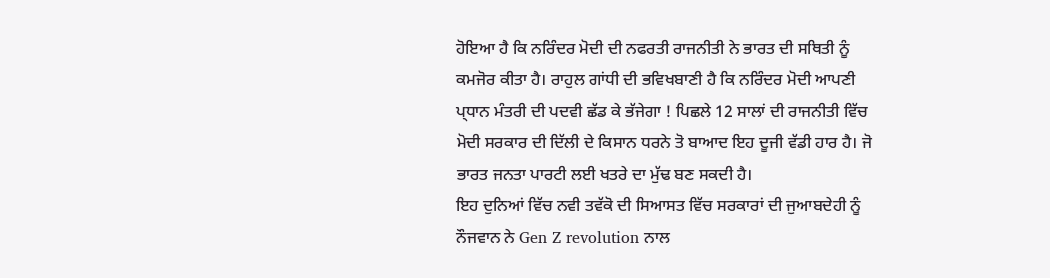ਹੋਇਆ ਹੈ ਕਿ ਨਰਿੰਦਰ ਮੋਦੀ ਦੀ ਨਫਰਤੀ ਰਾਜਨੀਤੀ ਨੇ ਭਾਰਤ ਦੀ ਸਥਿਤੀ ਨੂੰ ਕਮਜੋਰ ਕੀਤਾ ਹੈ। ਰਾਹੁਲ ਗਾਂਧੀ ਦੀ ਭਵਿਖਬਾਣੀ ਹੈ ਕਿ ਨਰਿੰਦਰ ਮੋਦੀ ਆਪਣੀ ਪ੍ਧਾਨ ਮੰਤਰੀ ਦੀ ਪਦਵੀ ਛੱਡ ਕੇ ਭੱਜੇਗਾ ! ਪਿਛਲੇ 12 ਸਾਲਾਂ ਦੀ ਰਾਜਨੀਤੀ ਵਿੱਚ ਮੋਦੀ ਸਰਕਾਰ ਦੀ ਦਿੱਲੀ ਦੇ ਕਿਸਾਨ ਧਰਨੇ ਤੋ ਬਾਆਦ ਇਹ ਦੂਜੀ ਵੱਡੀ ਹਾਰ ਹੈ। ਜੋ ਭਾਰਤ ਜਨਤਾ ਪਾਰਟੀ ਲਈ ਖਤਰੇ ਦਾ ਮੁੱਢ ਬਣ ਸਕਦੀ ਹੈ।
ਇਹ ਦੁਨਿਆਂ ਵਿੱਚ ਨਵੀ ਤਵੱਕੋ ਦੀ ਸਿਆਸਤ ਵਿੱਚ ਸਰਕਾਰਾਂ ਦੀ ਜੁਆਬਦੇਹੀ ਨੂੰ ਨੌਜਵਾਨ ਨੇ Gen Z revolution ਨਾਲ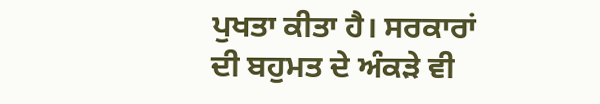ਪੁਖਤਾ ਕੀਤਾ ਹੈ। ਸਰਕਾਰਾਂ ਦੀ ਬਹੁਮਤ ਦੇ ਅੰਕੜੇ ਵੀ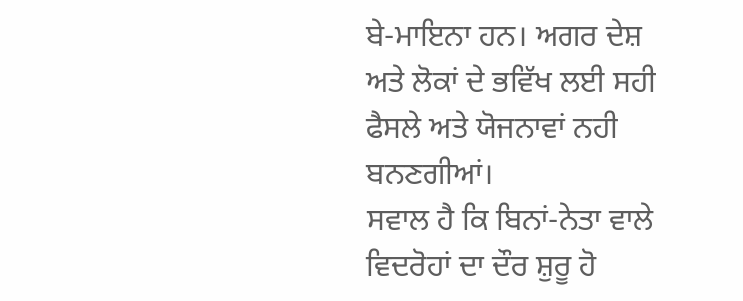ਬੇ-ਮਾਇਨਾ ਹਨ। ਅਗਰ ਦੇਸ਼ ਅਤੇ ਲੋਕਾਂ ਦੇ ਭਵਿੱਖ ਲਈ ਸਹੀ ਫੈਸਲੇ ਅਤੇ ਯੋਜਨਾਵਾਂ ਨਹੀ ਬਨਣਗੀਆਂ।
ਸਵਾਲ ਹੈ ਕਿ ਬਿਨਾਂ-ਨੇਤਾ ਵਾਲੇ ਵਿਦਰੋਹਾਂ ਦਾ ਦੌਰ ਸ਼ੁਰੂ ਹੋ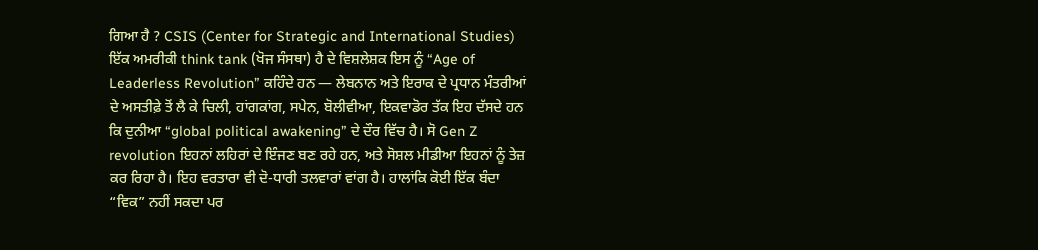ਗਿਆ ਹੈ ? CSIS (Center for Strategic and International Studies) ਇੱਕ ਅਮਰੀਕੀ think tank (ਖੋਜ ਸੰਸਥਾ) ਹੈ ਦੇ ਵਿਸ਼ਲੇਸ਼ਕ ਇਸ ਨੂੰ “Age of Leaderless Revolution” ਕਹਿੰਦੇ ਹਨ — ਲੇਬਨਾਨ ਅਤੇ ਇਰਾਕ ਦੇ ਪ੍ਰਧਾਨ ਮੰਤਰੀਆਂ ਦੇ ਅਸਤੀਫ਼ੇ ਤੋਂ ਲੈ ਕੇ ਚਿਲੀ, ਹਾਂਗਕਾਂਗ, ਸਪੇਨ, ਬੋਲੀਵੀਆ, ਇਕਵਾਡੋਰ ਤੱਕ ਇਹ ਦੱਸਦੇ ਹਨ ਕਿ ਦੁਨੀਆ “global political awakening” ਦੇ ਦੌਰ ਵਿੱਚ ਹੈ। ਸੋ Gen Z revolution ਇਹਨਾਂ ਲਹਿਰਾਂ ਦੇ ਇੰਜਣ ਬਣ ਰਹੇ ਹਨ, ਅਤੇ ਸੋਸ਼ਲ ਮੀਡੀਆ ਇਹਨਾਂ ਨੂੰ ਤੇਜ਼ ਕਰ ਰਿਹਾ ਹੈ। ਇਹ ਵਰਤਾਰਾ ਵੀ ਦੋ-ਧਾਰੀ ਤਲਵਾਰਾਂ ਵਾਂਗ ਹੈ। ਹਾਲਾਂਕਿ ਕੋਈ ਇੱਕ ਬੰਦਾ “ਵਿਕ” ਨਹੀਂ ਸਕਦਾ ਪਰ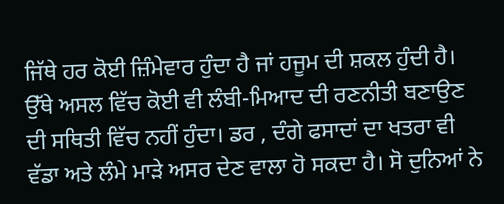ਜਿੱਥੇ ਹਰ ਕੋਈ ਜ਼ਿੰਮੇਵਾਰ ਹੁੰਦਾ ਹੈ ਜਾਂ ਹਜੂਮ ਦੀ ਸ਼ਕਲ ਹੁੰਦੀ ਹੈ। ਉੱਥੇ ਅਸਲ ਵਿੱਚ ਕੋਈ ਵੀ ਲੰਬੀ-ਮਿਆਦ ਦੀ ਰਣਨੀਤੀ ਬਣਾਉਣ ਦੀ ਸਥਿਤੀ ਵਿੱਚ ਨਹੀਂ ਹੁੰਦਾ। ਡਰ , ਦੰਗੇ ਫਸਾਦਾਂ ਦਾ ਖਤਰਾ ਵੀ ਵੱਡਾ ਅਤੇ ਲੰਮੇ ਮਾੜੇ ਅਸਰ ਦੇਣ ਵਾਲਾ ਹੋ ਸਕਦਾ ਹੈ। ਸੋ ਦੁਨਿਆਂ ਨੇ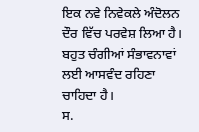ਇਕ ਨਵੇ ਨਿਵੇਕਲੇ ਅੰਦੋਲਨ ਦੌਰ ਵਿੱਚ ਪਰਵੇਸ਼ ਲਿਆ ਹੈ। ਬਹੁਤ ਚੰਗੀਆਂ ਸੰਭਾਵਨਾਵਾਂ ਲਈ ਆਸਵੰਦ ਰਹਿਣਾ ਚਾਹਿਦਾ ਹੈ।
ਸ.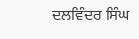ਦਲਵਿੰਦਰ ਸਿੰਘ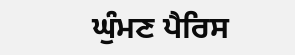ਘੁੰਮਣ ਪੈਰਿਸ